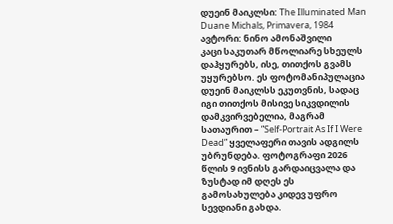დუეინ მაიკლსი: The Illuminated Man
Duane Michals, Primavera, 1984
ავტორი: ნინო ამონაშვილი
კაცი საკუთარ მწოლიარე სხეულს დაჰყურებს, ისე, თითქოს გვამს უყურებსო. ეს ფოტომანიპულაცია დუეინ მაიკლსს ეკუთვნის, სადაც იგი თითქოს მისივე სიკვდილის დამკვირვებელია, მაგრამ სათაურით – ”Self-Portrait As If I Were Dead” ყველაფერი თავის ადგილს უბრუნდება. ფოტოგრაფი 2026 წლის 9 ივნისს გარდაიცვალა და ზუსტად იმ დღეს ეს გამოსახულება კიდევ უფრო სევდიანი გახდა.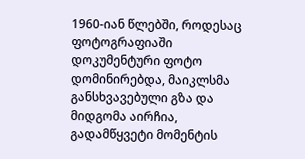1960-იან წლებში, როდესაც ფოტოგრაფიაში დოკუმენტური ფოტო დომინირებდა, მაიკლსმა განსხვავებული გზა და მიდგომა აირჩია, გადამწყვეტი მომენტის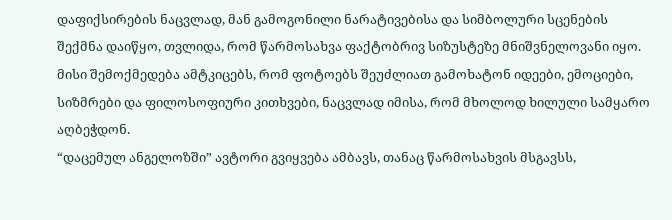დაფიქსირების ნაცვლად, მან გამოგონილი ნარატივებისა და სიმბოლური სცენების შექმნა დაიწყო, თვლიდა, რომ წარმოსახვა ფაქტობრივ სიზუსტეზე მნიშვნელოვანი იყო. მისი შემოქმედება ამტკიცებს, რომ ფოტოებს შეუძლიათ გამოხატონ იდეები, ემოციები, სიზმრები და ფილოსოფიური კითხვები, ნაცვლად იმისა, რომ მხოლოდ ხილული სამყარო აღბეჭდონ.
“დაცემულ ანგელოზში” ავტორი გვიყვება ამბავს, თანაც წარმოსახვის მსგავსს,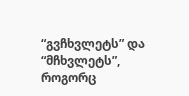“გვჩხვლეტს” და “მჩხვლეტს”, როგორც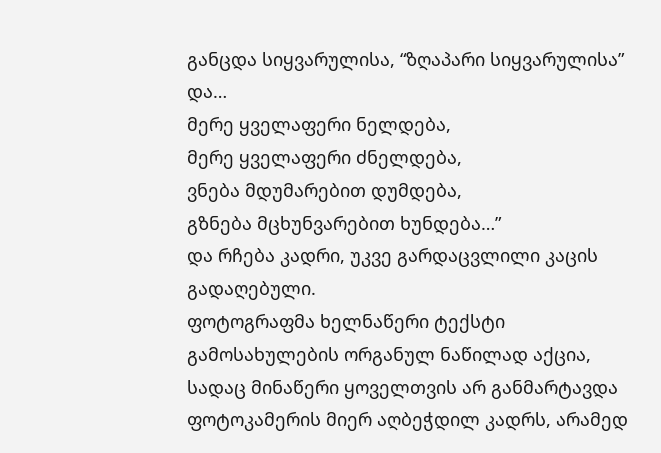განცდა სიყვარულისა, “ზღაპარი სიყვარულისა” და…
მერე ყველაფერი ნელდება,
მერე ყველაფერი ძნელდება,
ვნება მდუმარებით დუმდება,
გზნება მცხუნვარებით ხუნდება…”
და რჩება კადრი, უკვე გარდაცვლილი კაცის გადაღებული.
ფოტოგრაფმა ხელნაწერი ტექსტი გამოსახულების ორგანულ ნაწილად აქცია, სადაც მინაწერი ყოველთვის არ განმარტავდა ფოტოკამერის მიერ აღბეჭდილ კადრს, არამედ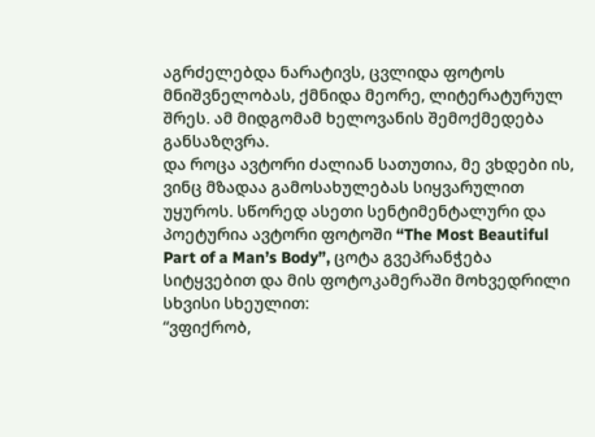აგრძელებდა ნარატივს, ცვლიდა ფოტოს მნიშვნელობას, ქმნიდა მეორე, ლიტერატურულ შრეს. ამ მიდგომამ ხელოვანის შემოქმედება განსაზღვრა.
და როცა ავტორი ძალიან სათუთია, მე ვხდები ის, ვინც მზადაა გამოსახულებას სიყვარულით უყუროს. სწორედ ასეთი სენტიმენტალური და პოეტურია ავტორი ფოტოში “The Most Beautiful Part of a Man’s Body”, ცოტა გვეპრანჭება სიტყვებით და მის ფოტოკამერაში მოხვედრილი სხვისი სხეულით:
“ვფიქრობ,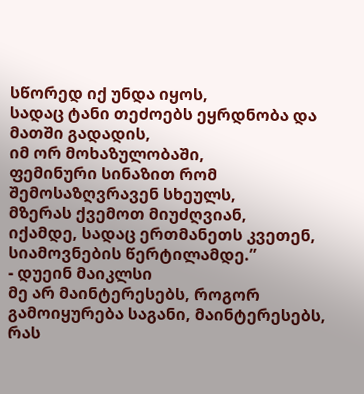სწორედ იქ უნდა იყოს,
სადაც ტანი თეძოებს ეყრდნობა და მათში გადადის,
იმ ორ მოხაზულობაში,
ფემინური სინაზით რომ შემოსაზღვრავენ სხეულს,
მზერას ქვემოთ მიუძღვიან,
იქამდე, სადაც ერთმანეთს კვეთენ,
სიამოვნების წერტილამდე.”
- დუეინ მაიკლსი
მე არ მაინტერესებს, როგორ გამოიყურება საგანი, მაინტერესებს, რას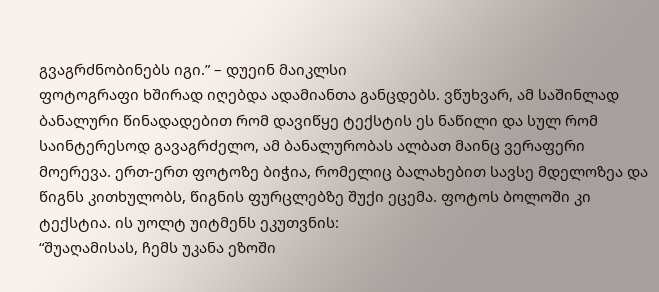გვაგრძნობინებს იგი.” – დუეინ მაიკლსი
ფოტოგრაფი ხშირად იღებდა ადამიანთა განცდებს. ვწუხვარ, ამ საშინლად ბანალური წინადადებით რომ დავიწყე ტექსტის ეს ნაწილი და სულ რომ საინტერესოდ გავაგრძელო, ამ ბანალურობას ალბათ მაინც ვერაფერი მოერევა. ერთ-ერთ ფოტოზე ბიჭია, რომელიც ბალახებით სავსე მდელოზეა და წიგნს კითხულობს, წიგნის ფურცლებზე შუქი ეცემა. ფოტოს ბოლოში კი ტექსტია. ის უოლტ უიტმენს ეკუთვნის:
“შუაღამისას, ჩემს უკანა ეზოში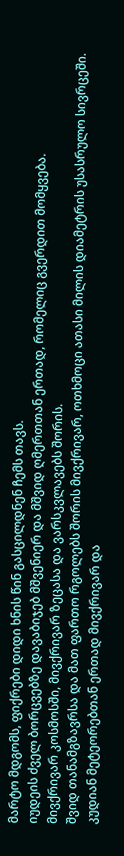მარტო მდგომს, ფიქრები დიდი ხნის წინ გასცილდნენ ჩემს თავს.
იუდეის ძველ ბორცვებზე დავაბიჯებ მშვენიერ და მშვიდ ღმერთთან ერთად, რომელიც გვერდით მომყვება.
მივქრივარ კოსმოსში, მივქრივარ ზეცასა და ვარსკვლავებს შორის.
შვიდ თანამგზავრსა და მათ ფართო რგოლებს შორის მივქრივარ, ოთხმოცი ათასი მილის დიამეტრის უსასრულო სივრცეში.
კუდიან მეტეორებთან ერთად მივქრივარ და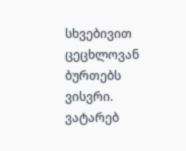სხვებივით ცეცხლოვან ბურთებს ვისვრი.
ვატარებ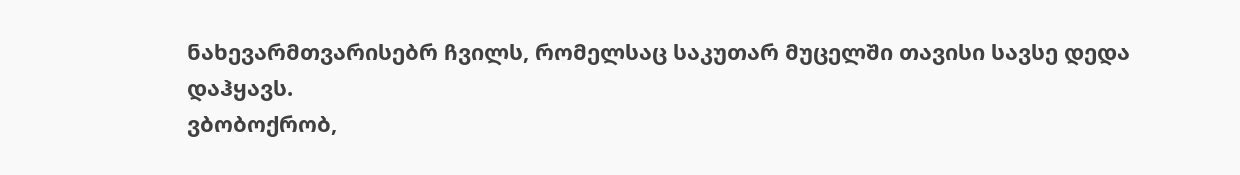ნახევარმთვარისებრ ჩვილს, რომელსაც საკუთარ მუცელში თავისი სავსე დედა დაჰყავს.
ვბობოქრობ,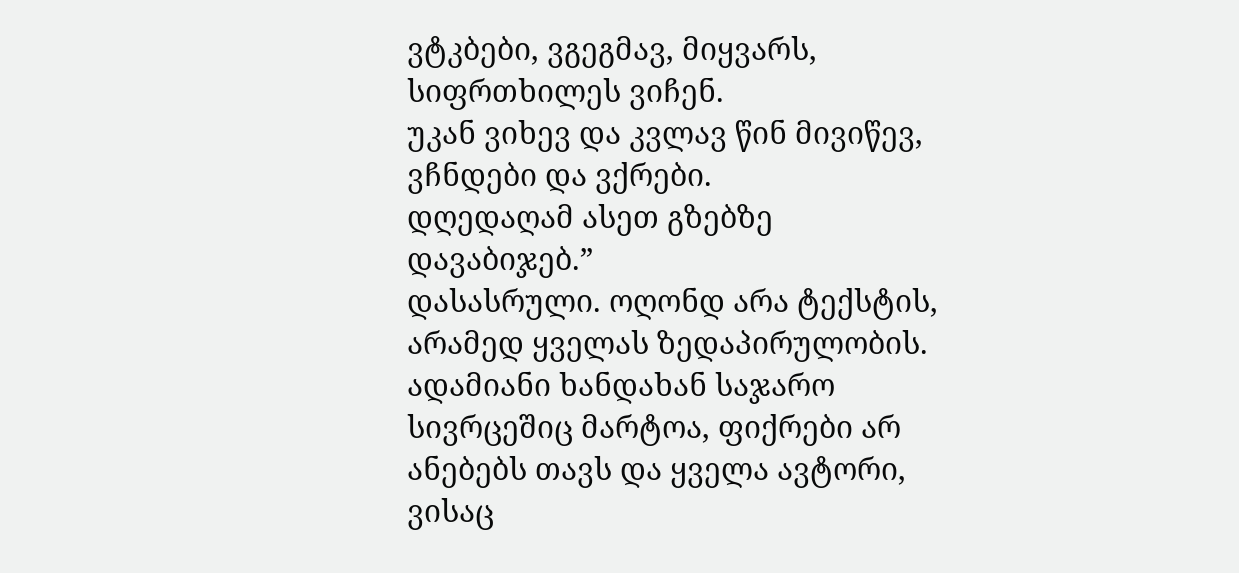ვტკბები, ვგეგმავ, მიყვარს, სიფრთხილეს ვიჩენ.
უკან ვიხევ და კვლავ წინ მივიწევ, ვჩნდები და ვქრები.
დღედაღამ ასეთ გზებზე დავაბიჯებ.”
დასასრული. ოღონდ არა ტექსტის, არამედ ყველას ზედაპირულობის.
ადამიანი ხანდახან საჯარო სივრცეშიც მარტოა, ფიქრები არ ანებებს თავს და ყველა ავტორი, ვისაც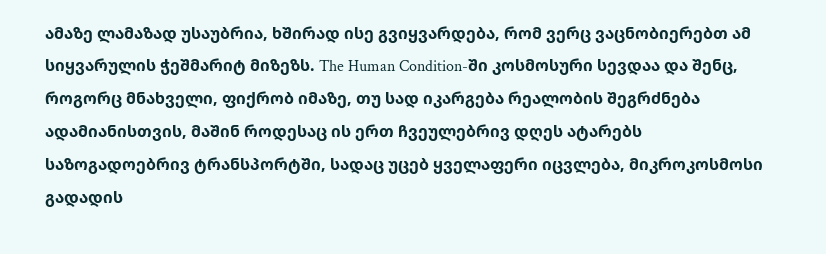ამაზე ლამაზად უსაუბრია, ხშირად ისე გვიყვარდება, რომ ვერც ვაცნობიერებთ ამ სიყვარულის ჭეშმარიტ მიზეზს. The Human Condition-ში კოსმოსური სევდაა და შენც, როგორც მნახველი, ფიქრობ იმაზე, თუ სად იკარგება რეალობის შეგრძნება ადამიანისთვის, მაშინ როდესაც ის ერთ ჩვეულებრივ დღეს ატარებს საზოგადოებრივ ტრანსპორტში, სადაც უცებ ყველაფერი იცვლება, მიკროკოსმოსი გადადის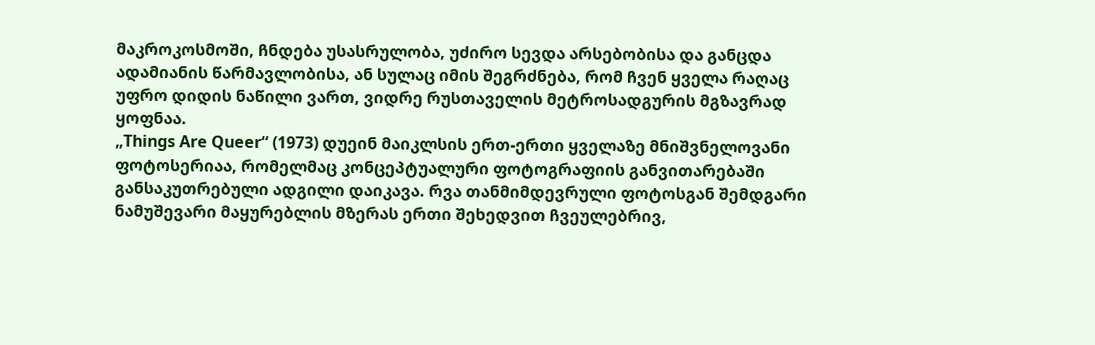მაკროკოსმოში, ჩნდება უსასრულობა, უძირო სევდა არსებობისა და განცდა ადამიანის წარმავლობისა, ან სულაც იმის შეგრძნება, რომ ჩვენ ყველა რაღაც უფრო დიდის ნაწილი ვართ, ვიდრე რუსთაველის მეტროსადგურის მგზავრად ყოფნაა.
„Things Are Queer“ (1973) დუეინ მაიკლსის ერთ-ერთი ყველაზე მნიშვნელოვანი ფოტოსერიაა, რომელმაც კონცეპტუალური ფოტოგრაფიის განვითარებაში განსაკუთრებული ადგილი დაიკავა. რვა თანმიმდევრული ფოტოსგან შემდგარი ნამუშევარი მაყურებლის მზერას ერთი შეხედვით ჩვეულებრივ,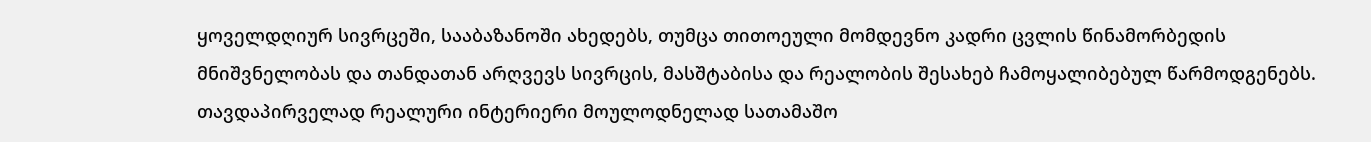ყოველდღიურ სივრცეში, სააბაზანოში ახედებს, თუმცა თითოეული მომდევნო კადრი ცვლის წინამორბედის მნიშვნელობას და თანდათან არღვევს სივრცის, მასშტაბისა და რეალობის შესახებ ჩამოყალიბებულ წარმოდგენებს.
თავდაპირველად რეალური ინტერიერი მოულოდნელად სათამაშო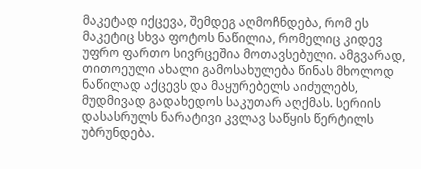მაკეტად იქცევა, შემდეგ აღმოჩნდება, რომ ეს მაკეტიც სხვა ფოტოს ნაწილია, რომელიც კიდევ უფრო ფართო სივრცეშია მოთავსებული. ამგვარად, თითოეული ახალი გამოსახულება წინას მხოლოდ ნაწილად აქცევს და მაყურებელს აიძულებს, მუდმივად გადახედოს საკუთარ აღქმას. სერიის დასასრულს ნარატივი კვლავ საწყის წერტილს უბრუნდება.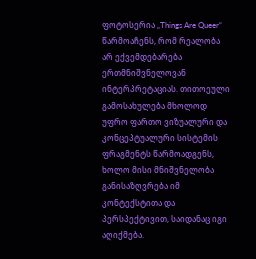ფოტოსერია „Things Are Queer“ წარმოაჩენს, რომ რეალობა არ ექვემდებარება ერთმნიშვნელოვან ინტერპრეტაციას. თითოეული გამოსახულება მხოლოდ უფრო ფართო ვიზუალური და კონცეპტუალური სისტემის ფრაგმენტს წარმოადგენს, ხოლო მისი მნიშვნელობა განისაზღვრება იმ კონტექსტითა და პერსპექტივით, საიდანაც იგი აღიქმება.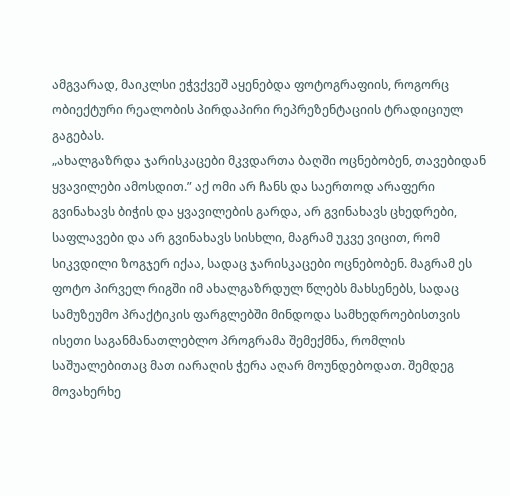ამგვარად, მაიკლსი ეჭვქვეშ აყენებდა ფოტოგრაფიის, როგორც ობიექტური რეალობის პირდაპირი რეპრეზენტაციის ტრადიციულ გაგებას.
„ახალგაზრდა ჯარისკაცები მკვდართა ბაღში ოცნებობენ, თავებიდან ყვავილები ამოსდით.” აქ ომი არ ჩანს და საერთოდ არაფერი გვინახავს ბიჭის და ყვავილების გარდა, არ გვინახავს ცხედრები, საფლავები და არ გვინახავს სისხლი, მაგრამ უკვე ვიცით, რომ სიკვდილი ზოგჯერ იქაა, სადაც ჯარისკაცები ოცნებობენ. მაგრამ ეს ფოტო პირველ რიგში იმ ახალგაზრდულ წლებს მახსენებს, სადაც სამუზეუმო პრაქტიკის ფარგლებში მინდოდა სამხედროებისთვის ისეთი საგანმანათლებლო პროგრამა შემექმნა, რომლის საშუალებითაც მათ იარაღის ჭერა აღარ მოუნდებოდათ. შემდეგ მოვახერხე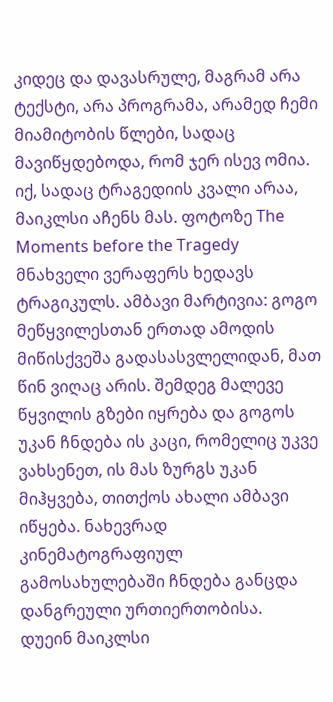კიდეც და დავასრულე, მაგრამ არა ტექსტი, არა პროგრამა, არამედ ჩემი მიამიტობის წლები, სადაც მავიწყდებოდა, რომ ჯერ ისევ ომია.
იქ, სადაც ტრაგედიის კვალი არაა, მაიკლსი აჩენს მას. ფოტოზე The Moments before the Tragedy მნახველი ვერაფერს ხედავს ტრაგიკულს. ამბავი მარტივია: გოგო მეწყვილესთან ერთად ამოდის მიწისქვეშა გადასასვლელიდან, მათ წინ ვიღაც არის. შემდეგ მალევე წყვილის გზები იყრება და გოგოს უკან ჩნდება ის კაცი, რომელიც უკვე ვახსენეთ, ის მას ზურგს უკან მიჰყვება, თითქოს ახალი ამბავი იწყება. ნახევრად კინემატოგრაფიულ გამოსახულებაში ჩნდება განცდა დანგრეული ურთიერთობისა.
დუეინ მაიკლსი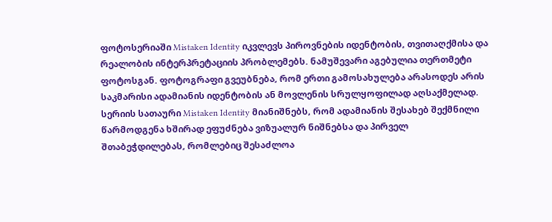ფოტოსერიაში Mistaken Identity იკვლევს პიროვნების იდენტობის, თვითაღქმისა და რეალობის ინტერპრეტაციის პრობლემებს. ნამუშევარი აგებულია თერთმეტი ფოტოსგან. ფოტოგრაფი გვეუბნება, რომ ერთი გამოსახულება არასოდეს არის საკმარისი ადამიანის იდენტობის ან მოვლენის სრულყოფილად აღსაქმელად. სერიის სათაური Mistaken Identity მიანიშნებს, რომ ადამიანის შესახებ შექმნილი წარმოდგენა ხშირად ეფუძნება ვიზუალურ ნიშნებსა და პირველ შთაბეჭდილებას, რომლებიც შესაძლოა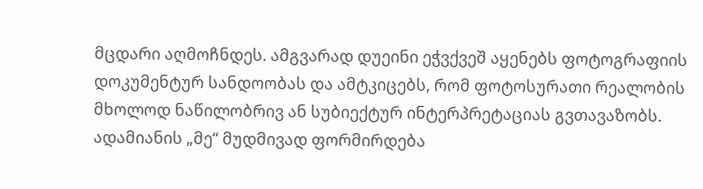მცდარი აღმოჩნდეს. ამგვარად დუეინი ეჭვქვეშ აყენებს ფოტოგრაფიის დოკუმენტურ სანდოობას და ამტკიცებს, რომ ფოტოსურათი რეალობის მხოლოდ ნაწილობრივ ან სუბიექტურ ინტერპრეტაციას გვთავაზობს. ადამიანის „მე“ მუდმივად ფორმირდება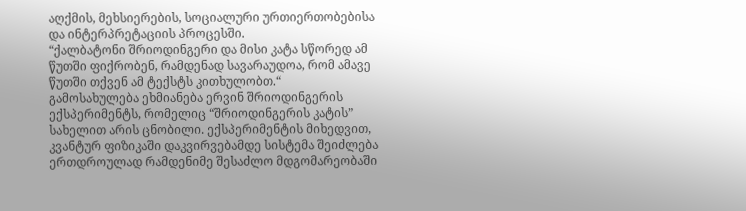აღქმის, მეხსიერების, სოციალური ურთიერთობებისა და ინტერპრეტაციის პროცესში.
“ქალბატონი შრიოდინგერი და მისი კატა სწორედ ამ წუთში ფიქრობენ, რამდენად სავარაუდოა, რომ ამავე წუთში თქვენ ამ ტექსტს კითხულობთ.“
გამოსახულება ეხმიანება ერვინ შრიოდინგერის ექსპერიმენტს, რომელიც “შრიოდინგერის კატის” სახელით არის ცნობილი. ექსპერიმენტის მიხედვით, კვანტურ ფიზიკაში დაკვირვებამდე სისტემა შეიძლება ერთდროულად რამდენიმე შესაძლო მდგომარეობაში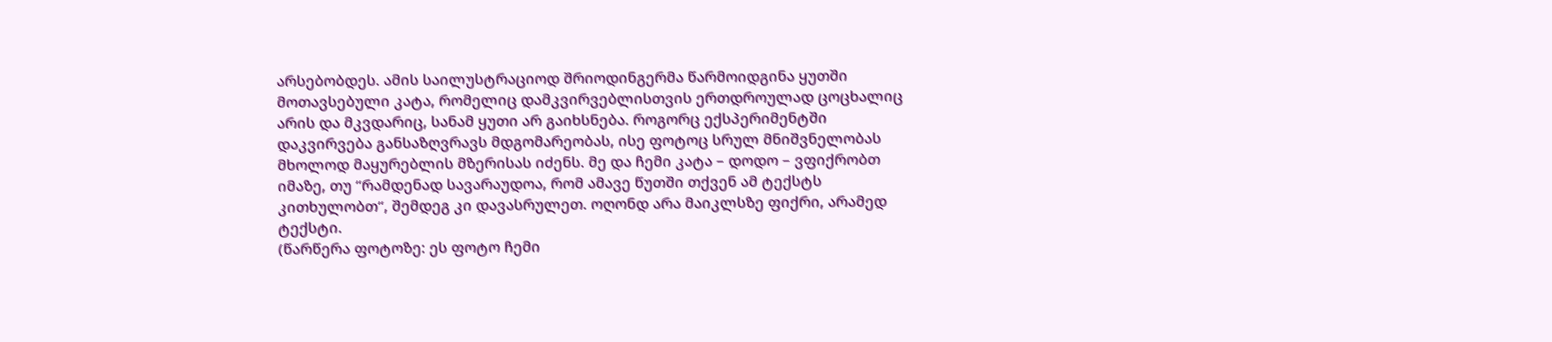არსებობდეს. ამის საილუსტრაციოდ შრიოდინგერმა წარმოიდგინა ყუთში მოთავსებული კატა, რომელიც დამკვირვებლისთვის ერთდროულად ცოცხალიც არის და მკვდარიც, სანამ ყუთი არ გაიხსნება. როგორც ექსპერიმენტში დაკვირვება განსაზღვრავს მდგომარეობას, ისე ფოტოც სრულ მნიშვნელობას მხოლოდ მაყურებლის მზერისას იძენს. მე და ჩემი კატა – დოდო – ვფიქრობთ იმაზე, თუ “რამდენად სავარაუდოა, რომ ამავე წუთში თქვენ ამ ტექსტს კითხულობთ“, შემდეგ კი დავასრულეთ. ოღონდ არა მაიკლსზე ფიქრი, არამედ ტექსტი.
(წარწერა ფოტოზე: ეს ფოტო ჩემი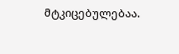მტკიცებულებაა.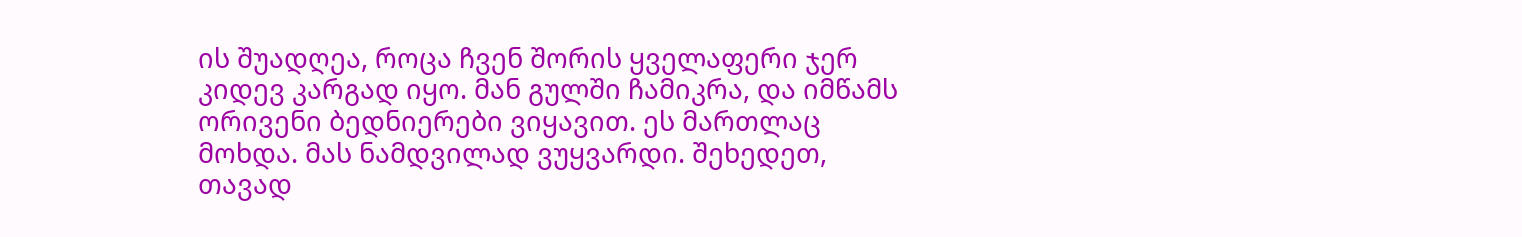ის შუადღეა, როცა ჩვენ შორის ყველაფერი ჯერ კიდევ კარგად იყო. მან გულში ჩამიკრა, და იმწამს ორივენი ბედნიერები ვიყავით. ეს მართლაც მოხდა. მას ნამდვილად ვუყვარდი. შეხედეთ, თავად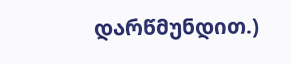დარწმუნდით.)